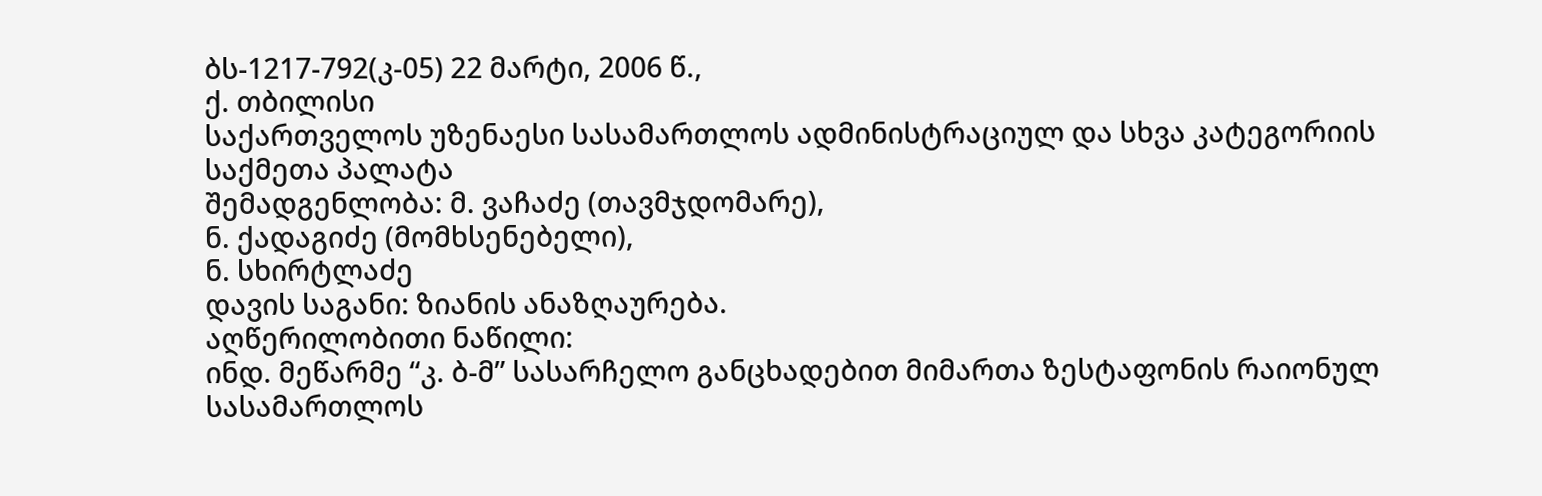ბს-1217-792(კ-05) 22 მარტი, 2006 წ.,
ქ. თბილისი
საქართველოს უზენაესი სასამართლოს ადმინისტრაციულ და სხვა კატეგორიის საქმეთა პალატა
შემადგენლობა: მ. ვაჩაძე (თავმჯდომარე),
ნ. ქადაგიძე (მომხსენებელი),
ნ. სხირტლაძე
დავის საგანი: ზიანის ანაზღაურება.
აღწერილობითი ნაწილი:
ინდ. მეწარმე “კ. ბ-მ” სასარჩელო განცხადებით მიმართა ზესტაფონის რაიონულ სასამართლოს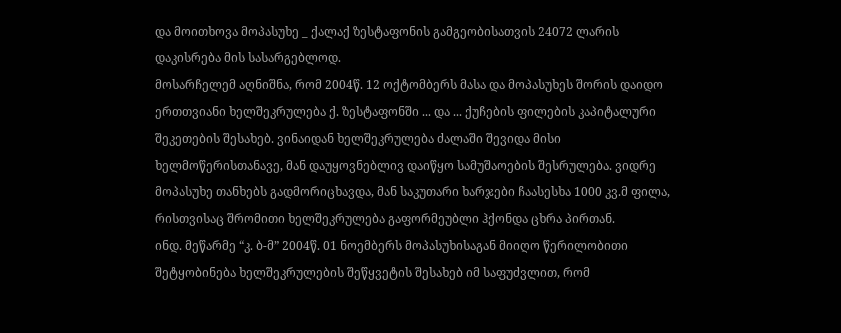და მოითხოვა მოპასუხე _ ქალაქ ზესტაფონის გამგეობისათვის 24072 ლარის დაკისრება მის სასარგებლოდ.
მოსარჩელემ აღნიშნა, რომ 2004წ. 12 ოქტომბერს მასა და მოპასუხეს შორის დაიდო ერთთვიანი ხელშეკრულება ქ. ზესტაფონში ... და ... ქუჩების ფილების კაპიტალური შეკეთების შესახებ. ვინაიდან ხელშეკრულება ძალაში შევიდა მისი ხელმოწერისთანავე, მან დაუყოვნებლივ დაიწყო სამუშაოების შესრულება. ვიდრე მოპასუხე თანხებს გადმორიცხავდა, მან საკუთარი ხარჯები ჩაასესხა 1000 კვ.მ ფილა, რისთვისაც შრომითი ხელშეკრულება გაფორმეუბლი ჰქონდა ცხრა პირთან.
ინდ. მეწარმე “კ. ბ-მ” 2004წ. 01 ნოემბერს მოპასუხისაგან მიიღო წერილობითი შეტყობინება ხელშეკრულების შეწყვეტის შესახებ იმ საფუძვლით, რომ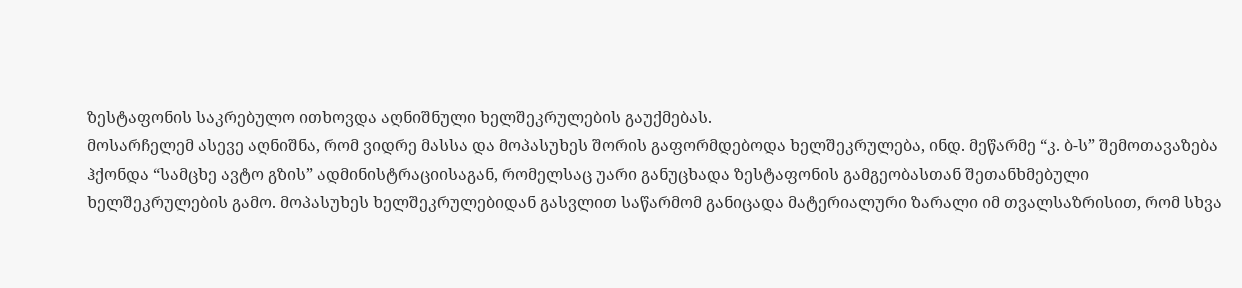ზესტაფონის საკრებულო ითხოვდა აღნიშნული ხელშეკრულების გაუქმებას.
მოსარჩელემ ასევე აღნიშნა, რომ ვიდრე მასსა და მოპასუხეს შორის გაფორმდებოდა ხელშეკრულება, ინდ. მეწარმე “კ. ბ-ს” შემოთავაზება ჰქონდა “სამცხე ავტო გზის” ადმინისტრაციისაგან, რომელსაც უარი განუცხადა ზესტაფონის გამგეობასთან შეთანხმებული ხელშეკრულების გამო. მოპასუხეს ხელშეკრულებიდან გასვლით საწარმომ განიცადა მატერიალური ზარალი იმ თვალსაზრისით, რომ სხვა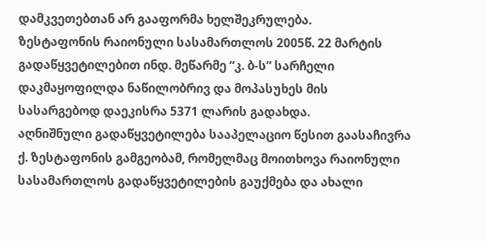დამკვეთებთან არ გააფორმა ხელშეკრულება.
ზესტაფონის რაიონული სასამართლოს 2005წ. 22 მარტის გადაწყვეტილებით ინდ. მეწარმე “კ. ბ-ს” სარჩელი დაკმაყოფილდა ნაწილობრივ და მოპასუხეს მის სასარგებოდ დაეკისრა 5371 ლარის გადახდა.
აღნიშნული გადაწყვეტილება სააპელაციო წესით გაასაჩივრა ქ. ზესტაფონის გამგეობამ, რომელმაც მოითხოვა რაიონული სასამართლოს გადაწყვეტილების გაუქმება და ახალი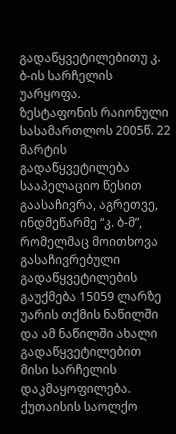გადაწყვეტილებითუ კ. ბ-ის სარჩელის უარყოფა.
ზესტაფონის რაიონული სასამართლოს 2005წ. 22 მარტის გადაწყვეტილება სააპელაციო წესით გაასაჩივრა, აგრეთვე, ინდმეწარმე “კ. ბ-მ”, რომელმაც მოითხოვა გასაჩივრებული გადაწყვეტილების გაუქმება 15059 ლარზე უარის თქმის ნაწილში და ამ ნაწილში ახალი გადაწყვეტილებით მისი სარჩელის დაკმაყოფილება.
ქუთაისის საოლქო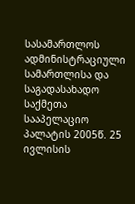სასამართლოს ადმინისტრაციული სამართლისა და საგადასახადო საქმეთა სააპელაციო პალატის 2005წ. 25 ივლისის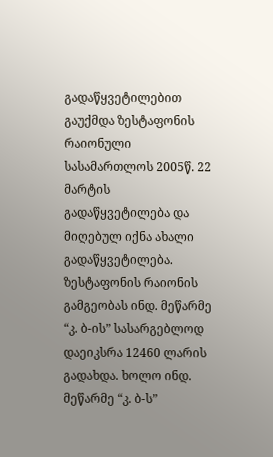გადაწყვეტილებით გაუქმდა ზესტაფონის რაიონული სასამართლოს 2005წ. 22 მარტის გადაწყვეტილება და მიღებულ იქნა ახალი გადაწყვეტილება. ზესტაფონის რაიონის გამგეობას ინდ. მეწარმე “კ. ბ-ის” სასარგებლოდ დაეიკსრა 12460 ლარის გადახდა. ხოლო ინდ. მეწარმე “კ. ბ-ს”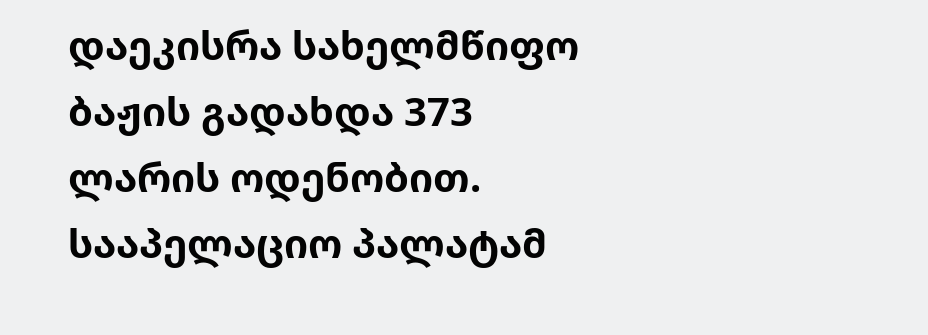დაეკისრა სახელმწიფო ბაჟის გადახდა 373 ლარის ოდენობით.
სააპელაციო პალატამ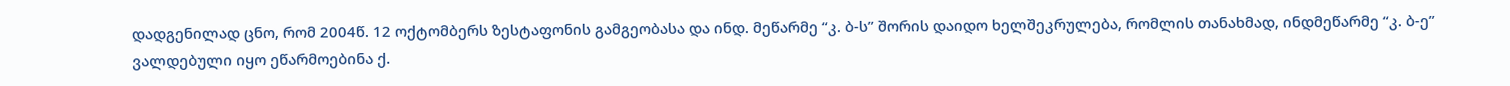დადგენილად ცნო, რომ 2004წ. 12 ოქტომბერს ზესტაფონის გამგეობასა და ინდ. მეწარმე “კ. ბ-ს” შორის დაიდო ხელშეკრულება, რომლის თანახმად, ინდმეწარმე “კ. ბ-ე” ვალდებული იყო ეწარმოებინა ქ.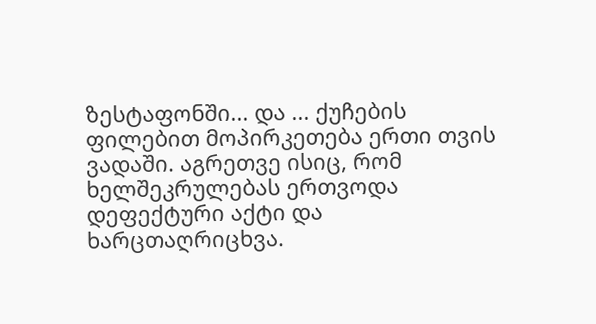ზესტაფონში... და ... ქუჩების ფილებით მოპირკეთება ერთი თვის ვადაში. აგრეთვე ისიც, რომ ხელშეკრულებას ერთვოდა დეფექტური აქტი და ხარცთაღრიცხვა.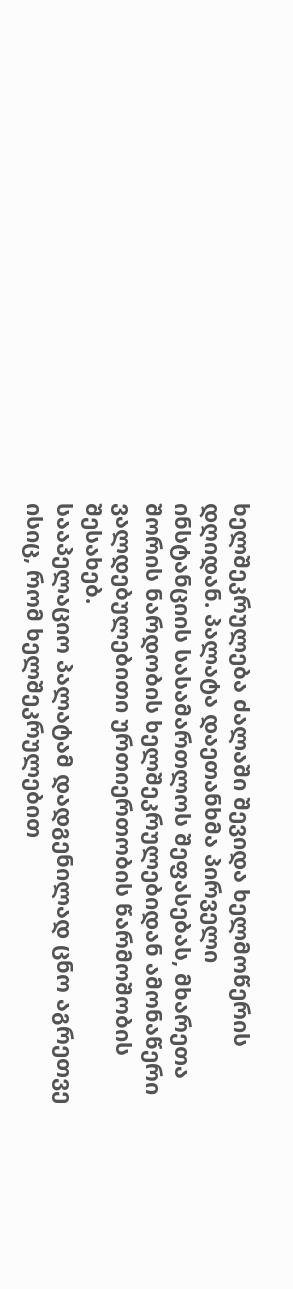ხელშეკრულება ძალაში შევიდა ხელმოწერის დღიდან. პალატა დაეთანხმა პირველი ინსტანციის სასამართლოს შეფასებას, მხარეთა შორის ნარდობის ხელშეკრულებიდან ამონაწერი ვალდებულებითი ურთიერთობის წარმოშობის შესახებ.
სააპელაციო პალატამ დადგენილად ცნო აგრეთვე ისიც, რომ ხელშეკრულებით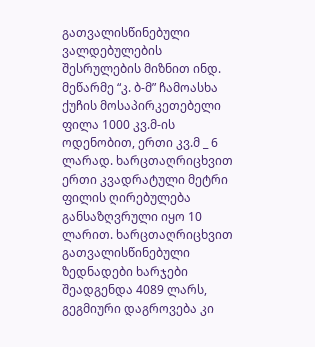გათვალისწინებული ვალდებულების შესრულების მიზნით ინდ. მეწარმე “კ. ბ-მ” ჩამოასხა ქუჩის მოსაპირკეთებელი ფილა 1000 კვ.მ-ის ოდენობით, ერთი კვ.მ _ 6 ლარად. ხარცთაღრიცხვით ერთი კვადრატული მეტრი ფილის ღირებულება განსაზღვრული იყო 10 ლარით. ხარცთაღრიცხვით გათვალისწინებული ზედნადები ხარჯები შეადგენდა 4089 ლარს, გეგმიური დაგროვება კი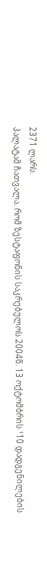2371 ლარს.
პალატამ ჩათვალა. რომ ზესტაფონის საკრებულოს 2004წ. 13 ოქტომბრის ¹10 დადგენილების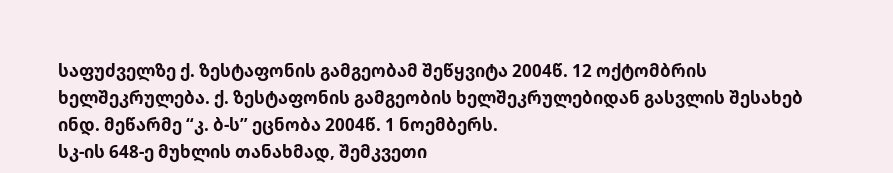საფუძველზე ქ. ზესტაფონის გამგეობამ შეწყვიტა 2004წ. 12 ოქტომბრის ხელშეკრულება. ქ. ზესტაფონის გამგეობის ხელშეკრულებიდან გასვლის შესახებ ინდ. მეწარმე “კ. ბ-ს” ეცნობა 2004წ. 1 ნოემბერს.
სკ-ის 648-ე მუხლის თანახმად, შემკვეთი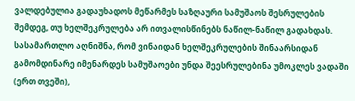ვალდებულია გადაუხადოს მეწარმეს საზღაური სამუშაოს შესრულების შემდეგ, თუ ხელშეკრულება არ ითვალისწინებს ნაწილ-ნაწილ გადახდას.
სასამართლო აღნიშნა, რომ ვინაიდან ხელშეკრულების შინაარსიდან გამომდინარე იმენარდეს სამუშაოები უნდა შეესრულებინა უმოკლეს ვადაში (ერთ თვეში),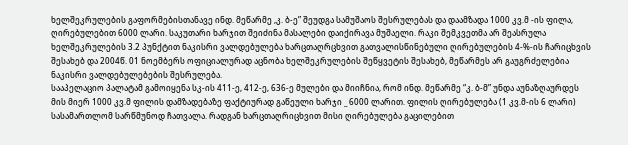ხელშეკრულების გაფორმებისთანავე ინდ. მეწარმე ,კ. ბ-ე” შეუდგა სამუშაოს შესრულებას და დაამზადა 1000 კვ.მ -ის ფილა, ღირებულებით 6000 ლარი. საკუთარი ხარჯით შეიძინა მასალები დაიქირავა მუშაელი. რაკი შემკვეთმა არ შეასრულა ხელშეკრულების 3.2 პუნქტით ნაკისრი ვალდებულება ხარცთაღრცხვით გათვალისწინებული ღირებულების 4-%-ის ჩარიცხვის შესახებ და 2004წ. 01 ნოემბერს ოფიციალურად აცნობა ხელშეკრულების შეწყვეტის შესახებ, მეწარმეს არ გაუგრძელებია ნაკისრი ვალდებულებების შესრულება.
სააპელაციო პალატამ გამოიყენა სკ-ის 411-ე, 412-ე, 636-ე მულები და მიიჩნია, რომ ინდ. მეწარმე “კ. ბ-მ” უნდა აუნაზღაურდეს მის მიერ 1000 კვ.მ ფილის დამზადებაზე ფაქტიურად გაწეული ხარჯი _ 6000 ლარით. ფილის ღირებულება (1 კვ.მ-ის 6 ლარი) სასამართლომ სარწმუნოდ ჩათვალა. რადგან ხარცთაღრიცხვით მისი ღირებულება გაცილებით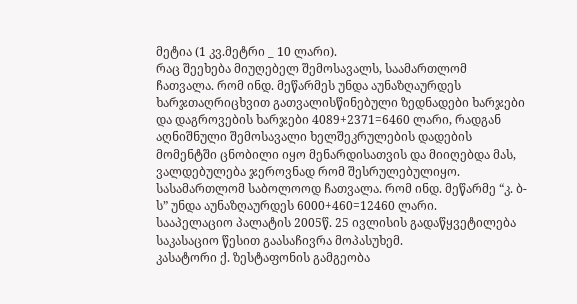მეტია (1 კვ.მეტრი _ 10 ლარი).
რაც შეეხება მიუღებელ შემოსავალს, საამართლომ ჩათვალა. რომ ინდ. მეწარმეს უნდა აუნაზღაურდეს ხარჯთაღრიცხვით გათვალისწინებული ზედნადები ხარჯები და დაგროვების ხარჯები 4089+2371=6460 ლარი, რადგან აღნიშნული შემოსავალი ხელშეკრულების დადების მომენტში ცნობილი იყო მენარდისათვის და მიიღებდა მას, ვალდებულება ჯეროვნად რომ შესრულებულიყო.
სასამართლომ საბოლოოდ ჩათვალა. რომ ინდ. მეწარმე “კ. ბ-ს” უნდა აუნაზღაურდეს 6000+460=12460 ლარი.
სააპელაციო პალატის 2005წ. 25 ივლისის გადაწყვეტილება საკასაციო წესით გაასაჩივრა მოპასუხემ.
კასატორი ქ. ზესტაფონის გამგეობა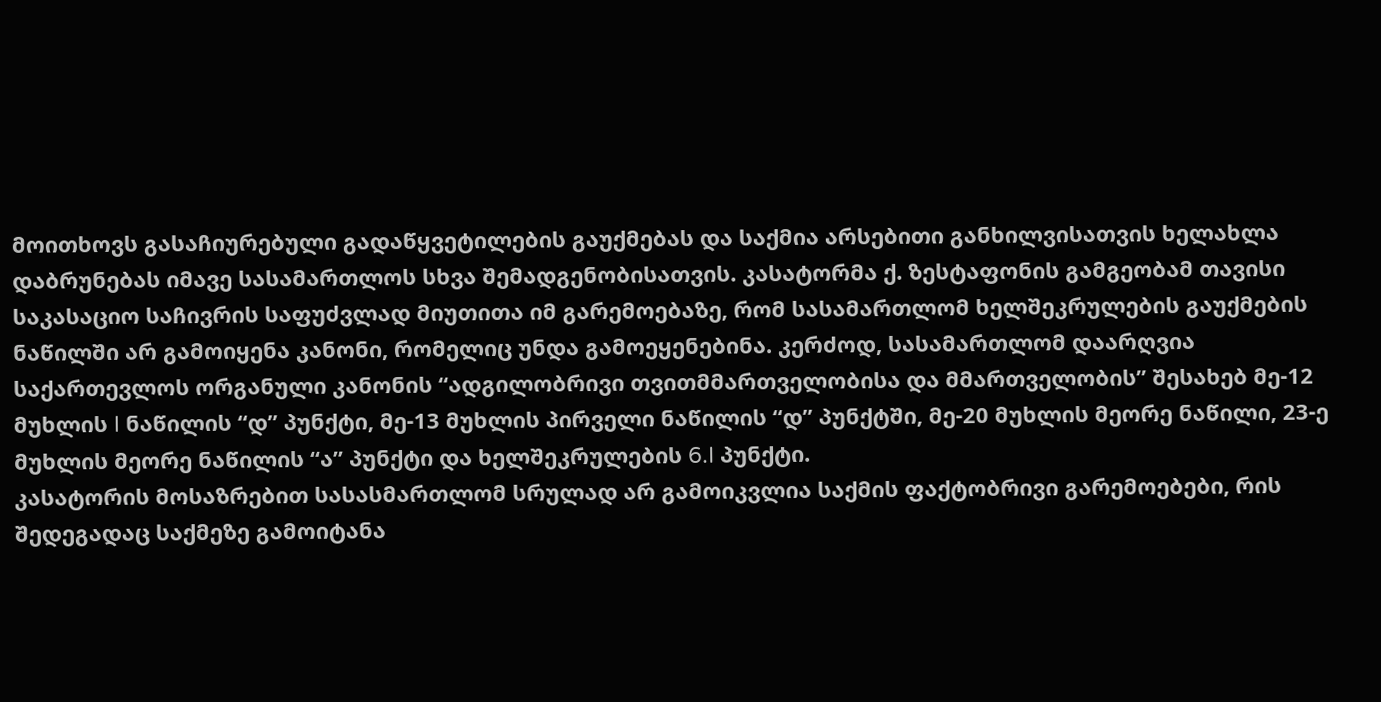მოითხოვს გასაჩიურებული გადაწყვეტილების გაუქმებას და საქმია არსებითი განხილვისათვის ხელახლა დაბრუნებას იმავე სასამართლოს სხვა შემადგენობისათვის. კასატორმა ქ. ზესტაფონის გამგეობამ თავისი საკასაციო საჩივრის საფუძვლად მიუთითა იმ გარემოებაზე, რომ სასამართლომ ხელშეკრულების გაუქმების ნაწილში არ გამოიყენა კანონი, რომელიც უნდა გამოეყენებინა. კერძოდ, სასამართლომ დაარღვია საქართევლოს ორგანული კანონის “ადგილობრივი თვითმმართველობისა და მმართველობის” შესახებ მე-12 მუხლის I ნაწილის “დ” პუნქტი, მე-13 მუხლის პირველი ნაწილის “დ” პუნქტში, მე-20 მუხლის მეორე ნაწილი, 23-ე მუხლის მეორე ნაწილის “ა” პუნქტი და ხელშეკრულების 6.I პუნქტი.
კასატორის მოსაზრებით სასასმართლომ სრულად არ გამოიკვლია საქმის ფაქტობრივი გარემოებები, რის შედეგადაც საქმეზე გამოიტანა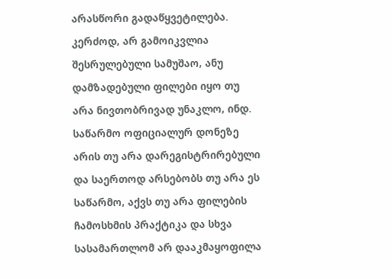არასწორი გადაწყვეტილება. კერძოდ, არ გამოიკვლია შესრულებული სამუშაო, ანუ დამზადებული ფილები იყო თუ არა ნივთობრივად უნაკლო, ინდ. საწარმო ოფიციალურ დონეზე არის თუ არა დარეგისტრირებული და საერთოდ არსებობს თუ არა ეს საწარმო, აქვს თუ არა ფილების ჩამოსხმის პრაქტიკა და სხვა სასამართლომ არ დააკმაყოფილა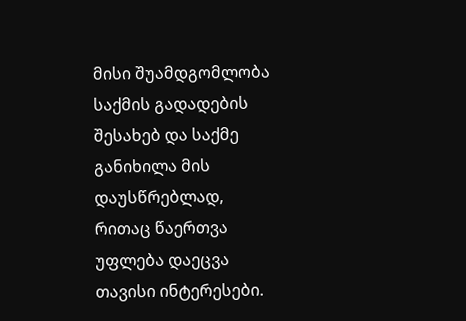მისი შუამდგომლობა საქმის გადადების შესახებ და საქმე განიხილა მის დაუსწრებლად, რითაც წაერთვა უფლება დაეცვა თავისი ინტერესები.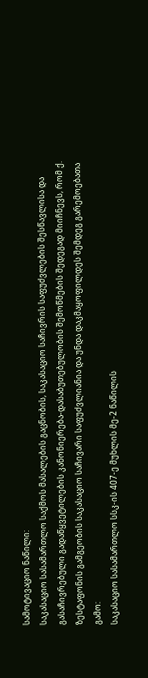სამოტივაციო ნაწილი:
საკასაციო სასამართლო საქმოს მასალების გაცნობის, საკასაციო საჩივრის საფუძვლების შესწავლისა და გასაჩივრებული გადაწყვეტილების კანონიერება-დასაბუთებულობის შემოწმების შედეგად მიიჩნევს, რომ ქ. ზესტაფონის გამგეობის საკასაციო საჩივარი საფუძვლიანია და უნდა დაკმაყოფილდეს შემდეგ გარემოებათა გამო:
საკასაციო სასამართლო სსკ-ის 407-ე მუხლის მე-2 ნაწილის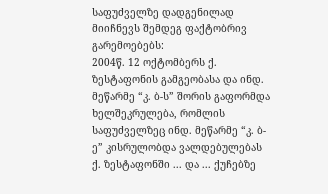საფუძველზე დადგენილად მიიჩნევს შემდეგ ფაქტობრივ გარემოებებს:
2004წ. 12 ოქტომბერს ქ. ზესტაფონის გამგეობასა და ინდ. მეწარმე “კ. ბ-ს” შორის გაფორმდა ხელშეკრულება, რომლის საფუძველზეც ინდ. მეწარმე “კ. ბ-ე” კისრულობდა ვალდებულებას ქ. ზესტაფონში ... და ... ქუჩებზე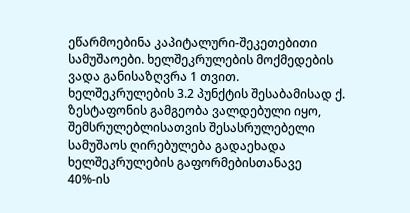ეწარმოებინა კაპიტალური-შეკეთებითი სამუშაოები. ხელშეკრულების მოქმედების ვადა განისაზღვრა 1 თვით.
ხელშეკრულების 3.2 პუნქტის შესაბამისად ქ. ზესტაფონის გამგეობა ვალდებული იყო, შემსრულებლისათვის შესასრულებელი სამუშაოს ღირებულება გადაეხადა ხელშეკრულების გაფორმებისთანავე 40%-ის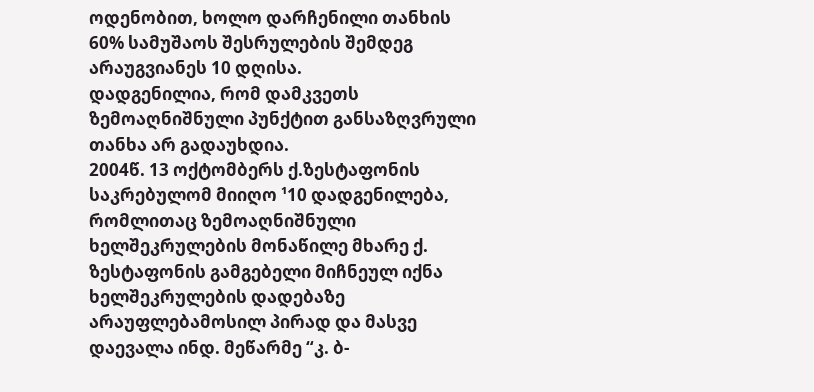ოდენობით, ხოლო დარჩენილი თანხის 60% სამუშაოს შესრულების შემდეგ არაუგვიანეს 10 დღისა.
დადგენილია, რომ დამკვეთს ზემოაღნიშნული პუნქტით განსაზღვრული თანხა არ გადაუხდია.
2004წ. 13 ოქტომბერს ქ.ზესტაფონის საკრებულომ მიიღო ¹10 დადგენილება, რომლითაც ზემოაღნიშნული ხელშეკრულების მონაწილე მხარე ქ. ზესტაფონის გამგებელი მიჩნეულ იქნა ხელშეკრულების დადებაზე არაუფლებამოსილ პირად და მასვე დაევალა ინდ. მეწარმე “კ. ბ-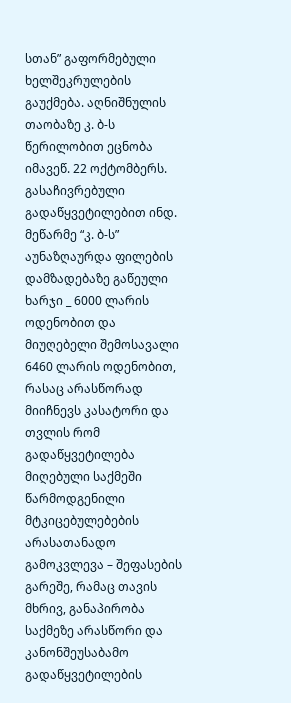სთან” გაფორმებული ხელშეკრულების გაუქმება. აღნიშნულის თაობაზე კ. ბ-ს წერილობით ეცნობა იმავეწ. 22 ოქტომბერს.
გასაჩივრებული გადაწყვეტილებით ინდ. მეწარმე “კ. ბ-ს” აუნაზღაურდა ფილების დამზადებაზე გაწეული ხარჯი _ 6000 ლარის ოდენობით და მიუღებელი შემოსავალი 6460 ლარის ოდენობით, რასაც არასწორად მიიჩნევს კასატორი და თვლის რომ გადაწყვეტილება მიღებული საქმეში წარმოდგენილი მტკიცებულებების არასათანადო გამოკვლევა – შეფასების გარეშე, რამაც თავის მხრივ, განაპირობა საქმეზე არასწორი და კანონშეუსაბამო გადაწყვეტილების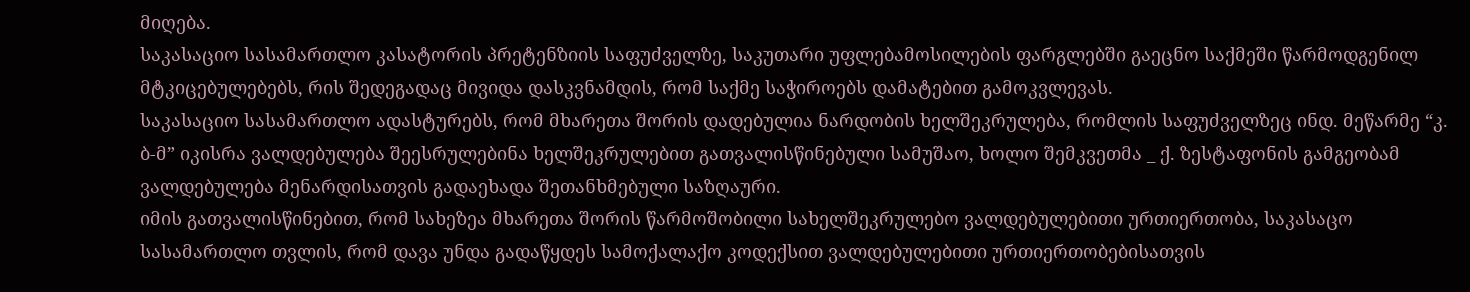მიღება.
საკასაციო სასამართლო კასატორის პრეტენზიის საფუძველზე, საკუთარი უფლებამოსილების ფარგლებში გაეცნო საქმეში წარმოდგენილ მტკიცებულებებს, რის შედეგადაც მივიდა დასკვნამდის, რომ საქმე საჭიროებს დამატებით გამოკვლევას.
საკასაციო სასამართლო ადასტურებს, რომ მხარეთა შორის დადებულია ნარდობის ხელშეკრულება, რომლის საფუძველზეც ინდ. მეწარმე “კ. ბ-მ” იკისრა ვალდებულება შეესრულებინა ხელშეკრულებით გათვალისწინებული სამუშაო, ხოლო შემკვეთმა _ ქ. ზესტაფონის გამგეობამ ვალდებულება მენარდისათვის გადაეხადა შეთანხმებული საზღაური.
იმის გათვალისწინებით, რომ სახეზეა მხარეთა შორის წარმოშობილი სახელშეკრულებო ვალდებულებითი ურთიერთობა, საკასაცო სასამართლო თვლის, რომ დავა უნდა გადაწყდეს სამოქალაქო კოდექსით ვალდებულებითი ურთიერთობებისათვის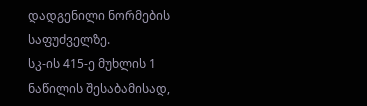დადგენილი ნორმების საფუძველზე.
სკ-ის 415-ე მუხლის 1 ნაწილის შესაბამისად,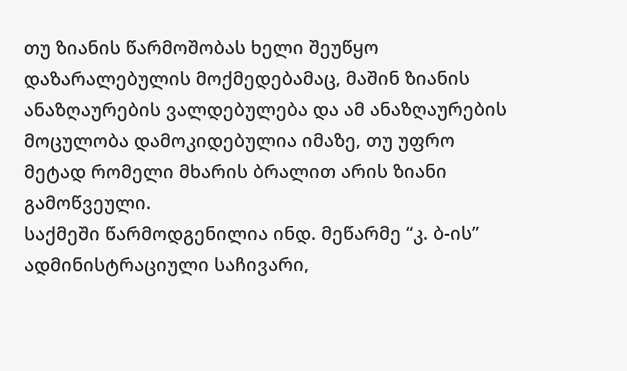თუ ზიანის წარმოშობას ხელი შეუწყო დაზარალებულის მოქმედებამაც, მაშინ ზიანის ანაზღაურების ვალდებულება და ამ ანაზღაურების მოცულობა დამოკიდებულია იმაზე, თუ უფრო მეტად რომელი მხარის ბრალით არის ზიანი გამოწვეული.
საქმეში წარმოდგენილია ინდ. მეწარმე “კ. ბ-ის” ადმინისტრაციული საჩივარი,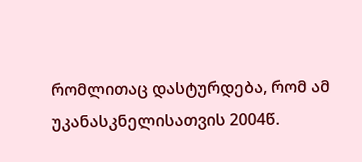რომლითაც დასტურდება, რომ ამ უკანასკნელისათვის 2004წ.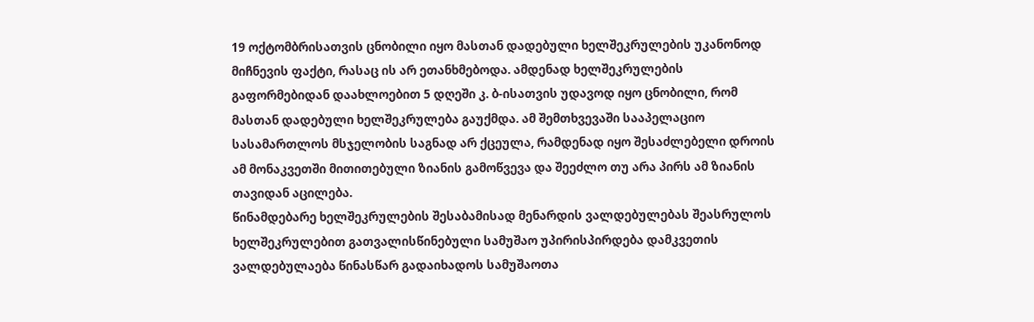19 ოქტომბრისათვის ცნობილი იყო მასთან დადებული ხელშეკრულების უკანონოდ მიჩნევის ფაქტი, რასაც ის არ ეთანხმებოდა. ამდენად ხელშეკრულების გაფორმებიდან დაახლოებით 5 დღეში კ. ბ-ისათვის უდავოდ იყო ცნობილი, რომ მასთან დადებული ხელშეკრულება გაუქმდა. ამ შემთხვევაში სააპელაციო სასამართლოს მსჯელობის საგნად არ ქცეულა, რამდენად იყო შესაძლებელი დროის ამ მონაკვეთში მითითებული ზიანის გამოწვევა და შეეძლო თუ არა პირს ამ ზიანის თავიდან აცილება.
წინამდებარე ხელშეკრულების შესაბამისად მენარდის ვალდებულებას შეასრულოს ხელშეკრულებით გათვალისწინებული სამუშაო უპირისპირდება დამკვეთის ვალდებულაება წინასწარ გადაიხადოს სამუშაოთა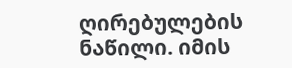ღირებულების ნაწილი. იმის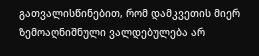გათვალისწინებით, რომ დამკვეთის მიერ ზემოაღნიშნული ვალდებულება არ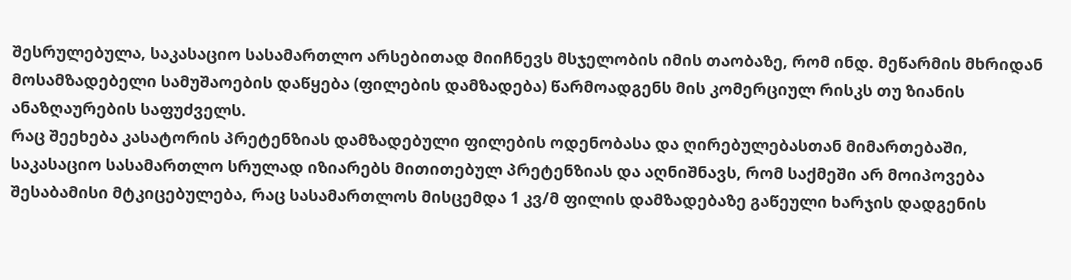შესრულებულა, საკასაციო სასამართლო არსებითად მიიჩნევს მსჯელობის იმის თაობაზე, რომ ინდ. მეწარმის მხრიდან მოსამზადებელი სამუშაოების დაწყება (ფილების დამზადება) წარმოადგენს მის კომერციულ რისკს თუ ზიანის ანაზღაურების საფუძველს.
რაც შეეხება კასატორის პრეტენზიას დამზადებული ფილების ოდენობასა და ღირებულებასთან მიმართებაში, საკასაციო სასამართლო სრულად იზიარებს მითითებულ პრეტენზიას და აღნიშნავს, რომ საქმეში არ მოიპოვება შესაბამისი მტკიცებულება, რაც სასამართლოს მისცემდა 1 კვ/მ ფილის დამზადებაზე გაწეული ხარჯის დადგენის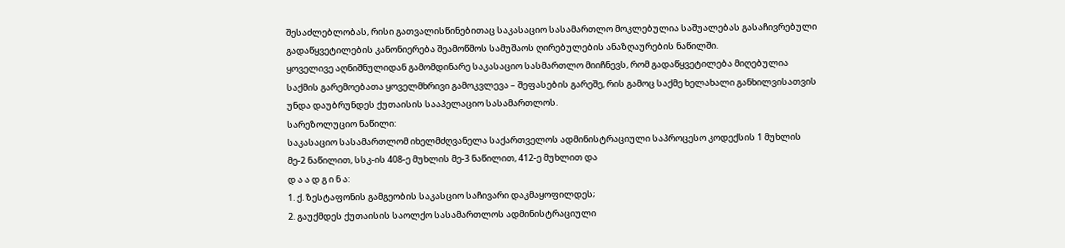შესაძლებლობას, რისი გათვალისწინებითაც საკასაციო სასამართლო მოკლებულია საშუალებას გასაჩივრებული გადაწყვეტილების კანონიერება შეამოწმოს სამუშაოს ღირებულების ანაზღაურების ნაწილში.
ყოველივე აღნიშნულიდან გამომდინარე საკასაციო სასმართლო მიიჩნევს, რომ გადაწყვეტილება მიღებულია საქმის გარემოებათა ყოველმხრივი გამოკვლევა – შეფასების გარეშე, რის გამოც საქმე ხელახალი განხილვისათვის უნდა დაუბრუნდეს ქუთაისის სააპელაციო სასამართლოს.
სარეზოლუციო ნაწილი:
საკასაციო სასამართლომ იხელმძღვანელა საქართველოს ადმინისტრაციული საპროცესო კოდექსის 1 მუხლის მე-2 ნაწილით, სსკ-ის 408-ე მუხლის მე-3 ნაწილით, 412-ე მუხლით და
დ ა ა დ გ ი ნ ა:
1. ქ. ზესტაფონის გამგეობის საკასციო საჩივარი დაკმაყოფილდეს;
2. გაუქმდეს ქუთაისის საოლქო სასამართლოს ადმინისტრაციული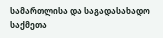სამართლისა და საგადასახადო საქმეთა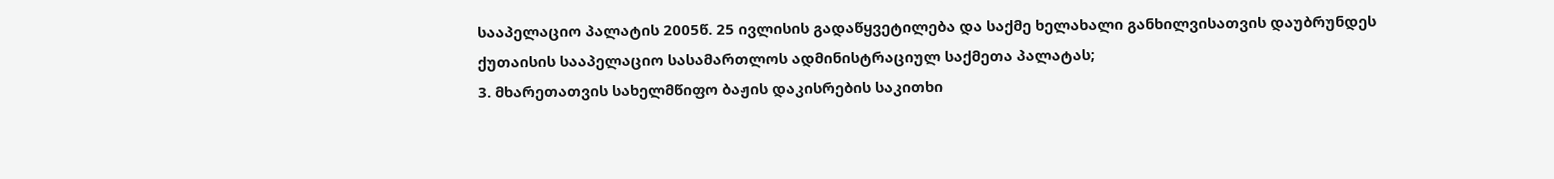სააპელაციო პალატის 2005წ. 25 ივლისის გადაწყვეტილება და საქმე ხელახალი განხილვისათვის დაუბრუნდეს ქუთაისის სააპელაციო სასამართლოს ადმინისტრაციულ საქმეთა პალატას;
3. მხარეთათვის სახელმწიფო ბაჟის დაკისრების საკითხი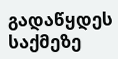გადაწყდეს საქმეზე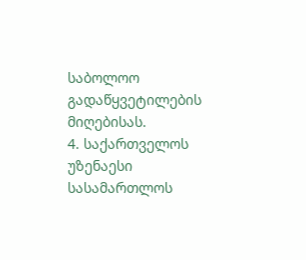საბოლოო გადაწყვეტილების მიღებისას.
4. საქართველოს უზენაესი სასამართლოს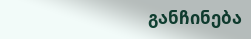განჩინება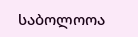საბოლოოა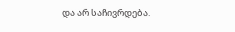და არ საჩივრდება.